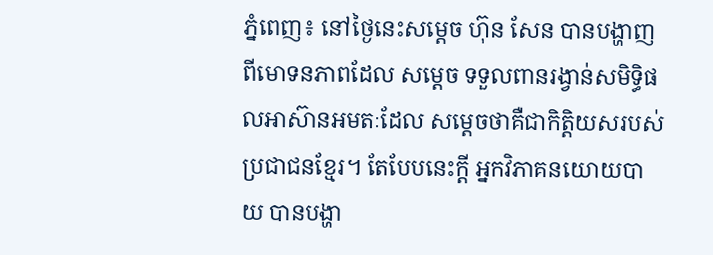ភ្នំពេញ៖ នៅថ្ងៃនេះសម្ដេច ហ៊ុន សែន បានបង្ហាញពីមោទនភាពដែល សម្ដេច ទទួលពានរង្វាន់សមិទ្ធិផលអាស៊ានអមតៈដែល សម្ដេចថាគឺជាកិត្តិយសរបស់ប្រជាជនខ្មែរ។ តែបែបនេះក្ដី អ្នកវិភាគនយោយបាយ បានបង្ហា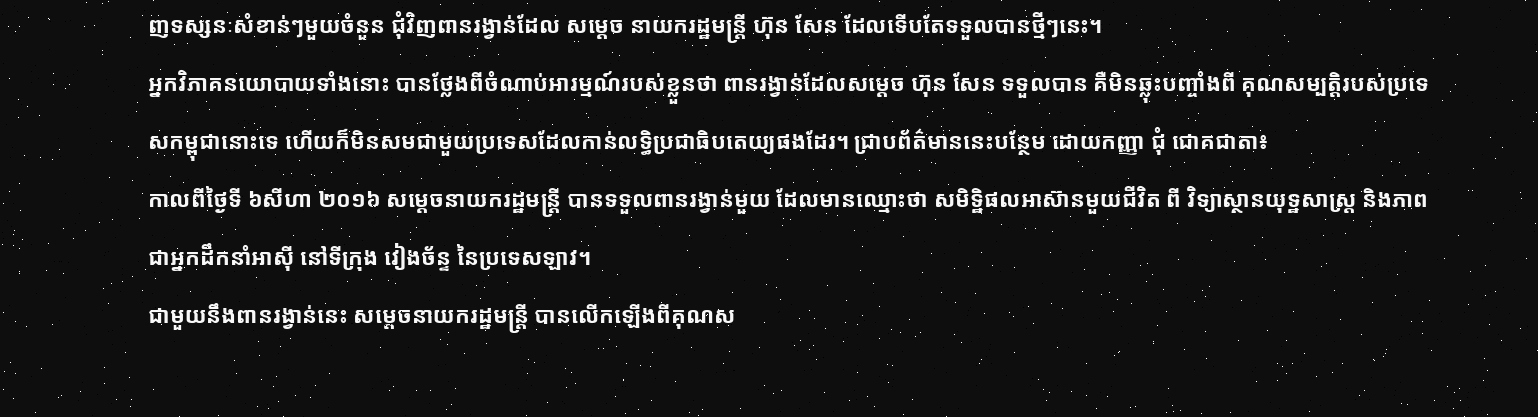ញទស្សនៈសំខាន់ៗមួយចំនួន ជុំវិញពានរង្វាន់ដែល សម្ដេច នាយករដ្ឋមន្ដ្រី ហ៊ុន សែន ដែលទើបតែទទួលបានថ្មីៗនេះ។
អ្នកវិភាគនយោបាយទាំងនោះ បានថ្លែងពីចំណាប់អារម្មណ៍របស់ខ្លួនថា ពានរង្វាន់ដែលសម្ដេច ហ៊ុន សែន ទទួលបាន គឺមិនឆ្លុះបញ្ចាំងពី គុណសម្បត្តិរបស់ប្រទេសកម្ពុជានោះទេ ហើយក៏មិនសមជាមួយប្រទេសដែលកាន់លទ្ធិប្រជាធិបតេយ្យផងដែរ។ ជ្រាបព័ត៌មាននេះបន្ថែម ដោយកញ្ញា ជុំ ជោគជាតា៖
កាលពីថ្ងៃទី ៦សីហា ២០១៦ សម្ដេចនាយករដ្ឋមន្ដ្រី បានទទួលពានរង្វាន់មួយ ដែលមានឈ្មោះថា សមិទ្ឋិផលអាស៊ានមួយជីវិត ពី វិទ្យាស្ថានយុទ្ឋសាស្ត្រ និងភាពជាអ្នកដឹកនាំអាស៊ី នៅទីក្រុង វៀងច័ន្ទ នៃប្រទេសឡាវ។
ជាមួយនឹងពានរង្វាន់នេះ សម្ដេចនាយករដ្ឋមន្ដ្រី បានលើកឡើងពីគុណស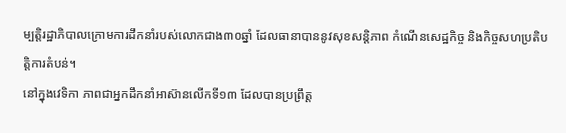ម្បតិ្តរដ្ឋាភិបាលក្រោមការដឹកនាំរបស់លោកជាង៣០ឆ្នាំ ដែលធានាបាននូវសុខសន្ដិភាព កំណើនសេដ្ឋកិច្ច និងកិច្ចសហប្រតិបត្តិការតំបន់។
នៅក្នុងវេទិកា ភាពជាអ្នកដឹកនាំអាស៊ានលើកទី១៣ ដែលបានប្រព្រឹត្ត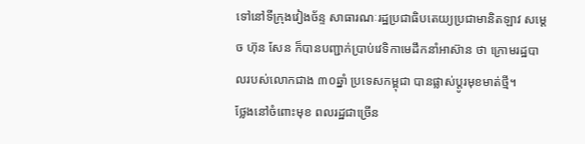ទៅនៅទីក្រុងវៀងច័ន្ទ សាធារណៈរដ្ឋប្រជាធិបតេយ្យប្រជាមានិតឡាវ សម្ដេច ហ៊ុន សែន ក៏បានបញ្ជាក់ប្រាប់វេទិកាមេដឹកនាំអាស៊ាន ថា ក្រោមរដ្ឋបាលរបស់លោកជាង ៣០ឆ្នាំ ប្រទេសកម្ពុជា បានផ្លាស់ប្ដូរមុខមាត់ថ្មី។
ថ្លែងនៅចំពោះមុខ ពលរដ្ឋជាច្រើន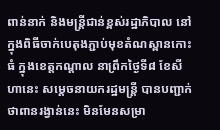ពាន់នាក់ និងមន្ត្រីជាន់ខ្ពស់រដ្ឋាភិបាល នៅក្នុងពិធីចាក់បេតុងភ្ជាប់មុខតំណស្ពានកោះធំ ក្នុងខេត្តកណ្ដាល នាព្រឹកថ្ងៃទី៨ ខែសីហានេះ សម្ដេចនាយករដ្ឋមន្ដ្រី បានបញ្ជាក់ថាពានរង្វាន់នេះ មិនមែនសម្រា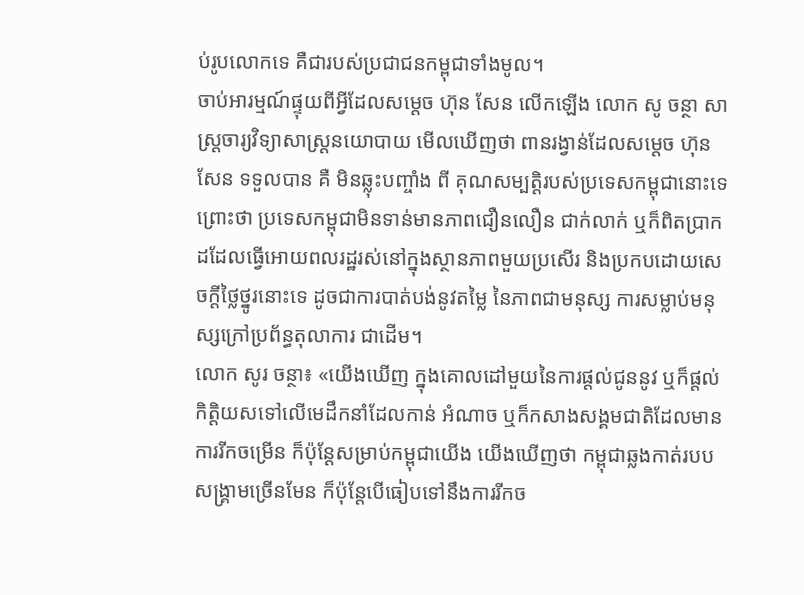ប់រូបលោកទេ គឺជារបស់ប្រជាជនកម្ពុជាទាំងមូល។
ចាប់អារម្មណ៍ផ្ទុយពីអ្វីដែលសម្ដេច ហ៊ុន សែន លើកឡើង លោក សូ ចន្ថា សាស្ដ្រចារ្យវិទ្យាសាស្ដ្រនយោបាយ មើលឃើញថា ពានរង្វាន់ដែលសម្ដេច ហ៊ុន សែន ទទួលបាន គឺ មិនឆ្លុះបញ្ចាំង ពី គុណសម្បត្តិរបស់ប្រទេសកម្ពុជានោះទេ ព្រោះថា ប្រទេសកម្ពុជាមិនទាន់មានភាពជឿនលឿន ជាក់លាក់ ឬក៏ពិតប្រាកដដែលធ្វើអោយពលរដ្ឋរស់នៅក្នុងស្ថានភាពមួយប្រសើរ និងប្រកបដោយសេចក្ដីថ្លៃថ្នូរនោះទេ ដូចជាការបាត់បង់នូវតម្លៃ នៃភាពជាមនុស្ស ការសម្លាប់មនុស្សក្រៅប្រព័ន្ធតុលាការ ជាដើម។
លោក សូរ ចន្ថា៖ «យើងឃើញ ក្នុងគោលដៅមួយនៃការផ្ដល់ជូននូវ ឬក៏ផ្ដល់កិត្តិយសទៅលើមេដឹកនាំដែលកាន់ អំណាច ឬក៏កសាងសង្គមជាតិដែលមានការរីកចម្រើន ក៏ប៉ុន្ដែសម្រាប់កម្ពុជាយើង យើងឃើញថា កម្ពុជាឆ្លងកាត់របបសង្គ្រាមច្រើនមែន ក៏ប៉ុន្ដែបើធៀបទៅនឹងការរីកច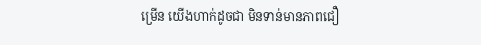ម្រើន យើងហាក់ដូចជា មិនទាន់មានភាពជឿ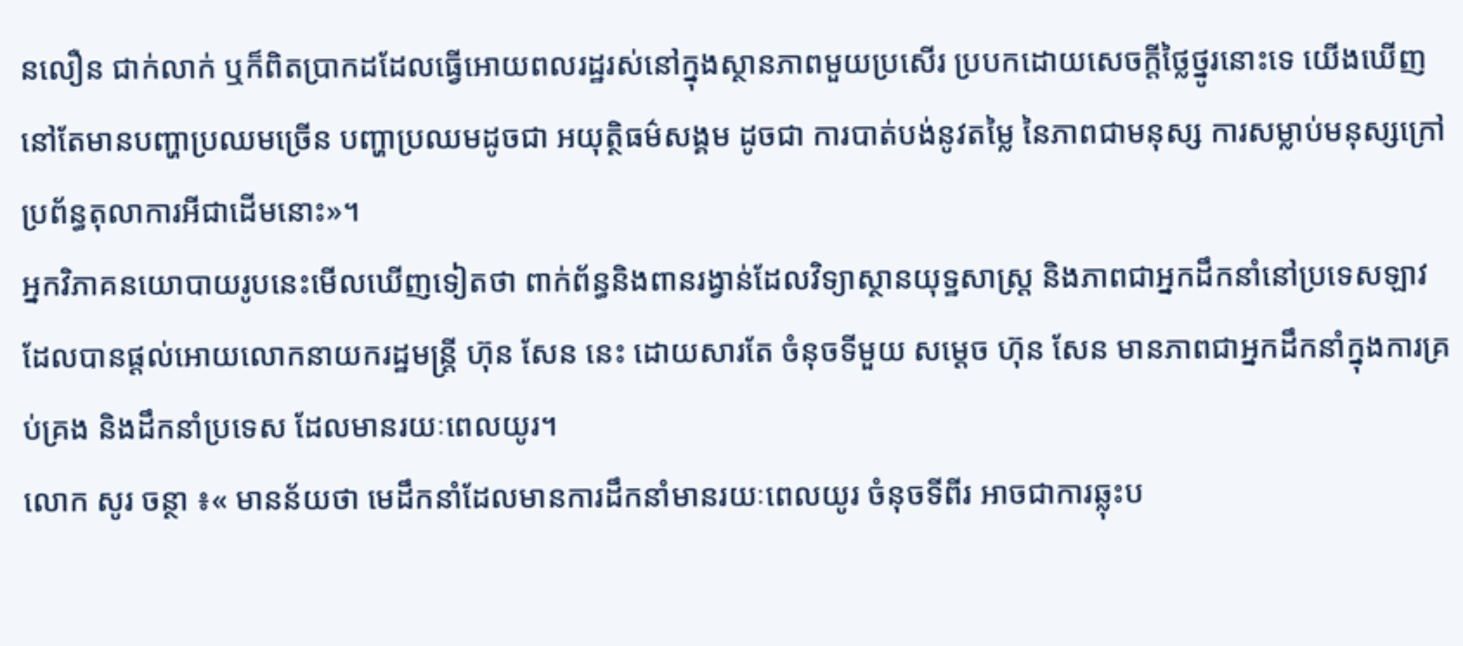នលឿន ជាក់លាក់ ឬក៏ពិតប្រាកដដែលធ្វើអោយពលរដ្ឋរស់នៅក្នុងស្ថានភាពមួយប្រសើរ ប្របកដោយសេចក្ដីថ្លៃថ្នូរនោះទេ យើងឃើញនៅតែមានបញ្ហាប្រឈមច្រើន បញ្ហាប្រឈមដូចជា អយុត្ថិធម៌សង្គម ដូចជា ការបាត់បង់នូវតម្លៃ នៃភាពជាមនុស្ស ការសម្លាប់មនុស្សក្រៅប្រព័ន្ធតុលាការអីជាដើមនោះ»។
អ្នកវិភាគនយោបាយរូបនេះមើលឃើញទៀតថា ពាក់ព័ន្ធនិងពានរង្វាន់ដែលវិទ្យាស្ថានយុទ្ឋសាស្ត្រ និងភាពជាអ្នកដឹកនាំនៅប្រទេសឡាវ ដែលបានផ្ដល់អោយលោកនាយករដ្ឋមន្ដ្រី ហ៊ុន សែន នេះ ដោយសារតែ ចំនុចទីមួយ សម្ដេច ហ៊ុន សែន មានភាពជាអ្នកដឹកនាំក្នុងការគ្រប់គ្រង និងដឹកនាំប្រទេស ដែលមានរយៈពេលយូរ។
លោក សូរ ចន្ថា ៖« មានន័យថា មេដឹកនាំដែលមានការដឹកនាំមានរយៈពេលយូរ ចំនុចទីពីរ អាចជាការឆ្លុះប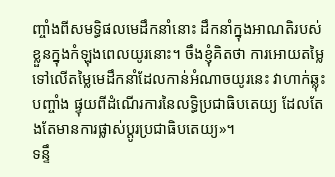ញ្ចាំងពីសមទ្ធិផលមេដឹកនាំនោះ ដឹកនាំក្នុងអាណតិរបស់ខ្លួនក្នុងកំឡុងពេលយូរនោះ។ ចឹងខ្ញុំគិតថា ការអោយតម្លៃទៅលើតម្លៃមេដឹកនាំដែលកាន់អំណាចយូរនេះ វាហាក់ឆ្លុះបញ្ចាំង ផ្ទុយពីដំណើរការនៃលទ្ធិប្រជាធិបតេយ្យ ដែលតែងតែមានការផ្លាស់ប្ដូរប្រជាធិបតេយ្យ»។
ទន្ទឹ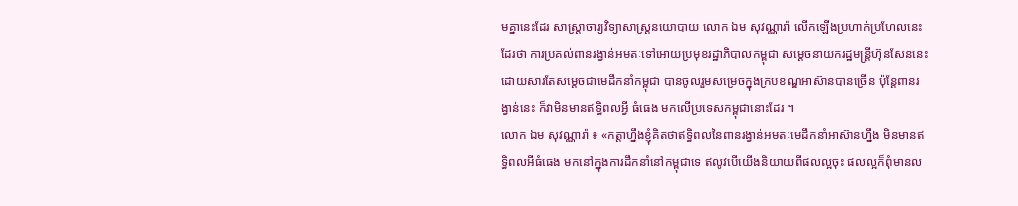មគ្នានេះដែរ សាស្ត្រាចារ្យវិទ្យាសាស្ត្រនយោបាយ លោក ឯម សុវណ្ណារ៉ា លើកឡើងប្រហាក់ប្រហែលនេះដែរថា ការប្រគល់ពានរង្វាន់អមតៈទៅអោយប្រមុខរដ្ឋាភិបាលកម្ពុជា សម្ដេចនាយករដ្ឋមន្ដ្រីហ៊ុនសែននេះ ដោយសារតែសម្ដេចជាមេដឹកនាំកម្ពុជា បានចូលរួមសម្រេចក្នុងក្របខណ្ឌអាស៊ានបានច្រើន ប៉ុន្ដែពានរង្វាន់នេះ ក៏វាមិនមានឥទ្ធិពលអ្វី ធំធេង មកលើប្រទេសកម្ពុជានោះដែរ ។
លោក ឯម សុវណ្ណារ៉ា ៖ «កត្តាហ្នឹងខ្ញុំគិតថាឥទ្ធិពលនៃពានរង្វាន់អមតៈមេដឹកនាំអាស៊ានហ្នឹង មិនមានឥទ្ធិពលអីធំធេង មកនៅក្នុងការដឹកនាំនៅកម្ពុជាទេ ឥលូវបើយើងនិយាយពីផលល្អចុះ ផលល្អក៏ពុំមានល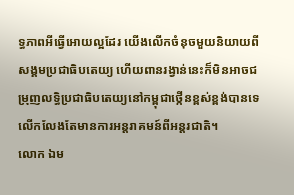ទ្ធភាពអីធ្វើអោយល្អដែរ យើងលើកចំនុចមួយនិយាយពីសង្គមប្រជាធិបតេយ្យ ហើយពានរង្វាន់នេះក៏មិនអាចជម្រុញលទ្ធិប្រជាធិបតេយ្យនៅកម្ពុជាថ្កើនខ្ពស់ខ្ពង់បានទេ លើកលែងតែមានការអន្ដរាគមន៍ពីអន្ដរជាតិ។
លោក ឯម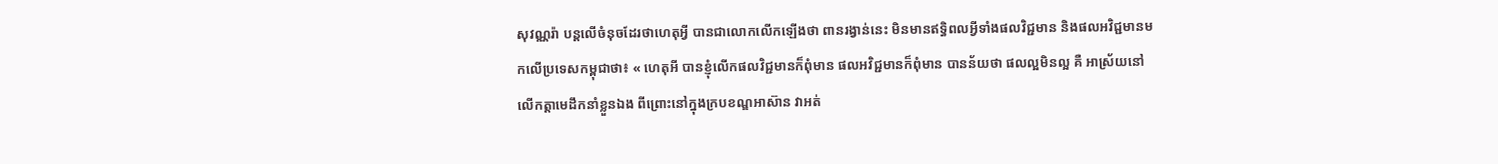សុវណ្ណរ៉ា បន្ដលើចំនុចដែរថាហេតុអ្វី បានជាលោកលើកឡើងថា ពានរង្វាន់នេះ មិនមានឥទ្ធិពលអ្វីទាំងផលវិជ្ជមាន និងផលអវិជ្ជមានមកលើប្រទេសកម្ពុជាថា៖ « ហេតុអី បានខ្ញុំលើកផលវិជ្ជមានក៏ពុំមាន ផលអវិជ្ជមានក៏ពុំមាន បានន័យថា ផលល្អមិនល្អ គឺ អាស្រ័យនៅលើកត្តាមេដឹកនាំខ្លួនឯង ពីព្រោះនៅក្នុងក្របខណ្ឌអាស៊ាន វាអត់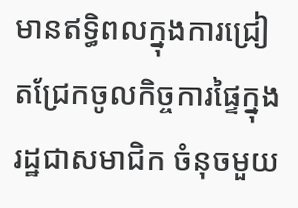មានឥទ្ធិពលក្នុងការជ្រៀតជ្រែកចូលកិច្ចការផ្ទៃក្នុងរដ្ឋជាសមាជិក ចំនុចមួយ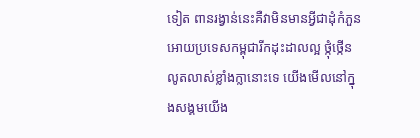ទៀត ពានរង្វាន់នេះគឺវាមិនមានអ្វីជាដុំកំភួនអោយប្រទេសកម្ពុជារីកដុះដាលល្អ ថ្កុំថ្កើនលូតលាស់ខ្លាំងក្លានោះទេ យើងមើលនៅក្នុងសង្គមយើង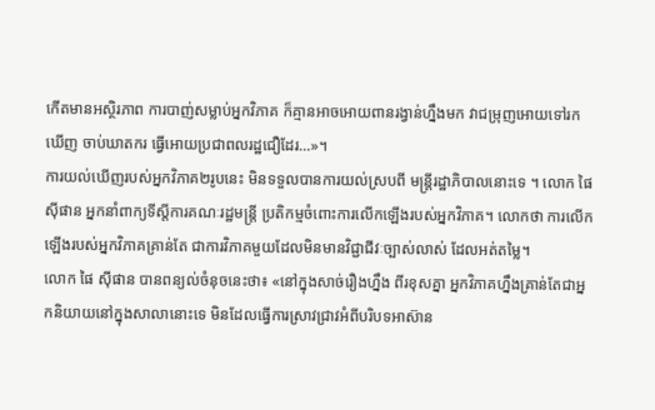កើតមានអស្ថិរភាព ការបាញ់សម្លាប់អ្នកវិភាគ ក៏គ្មានអាចអោយពានរង្វាន់ហ្នឹងមក វាជម្រុញអោយទៅរកឃើញ ចាប់ឃាតករ ធ្វើអោយប្រជាពលរដ្ឋជឿដែរ…»។
ការយល់ឃើញរបស់អ្នកវិភាគ២រូបនេះ មិនទទួលបានការយល់ស្របពី មន្ត្រីរដ្ឋាភិបាលនោះទេ ។ លោក ផៃ ស៊ីផាន អ្នកនាំពាក្យទីស្ដីការគណៈរដ្ឋមន្ដ្រី ប្រតិកម្មចំពោះការលើកឡើងរបស់អ្នកវិភាគ។ លោកថា ការលើកឡើងរបស់អ្នកវិភាគគ្រាន់តែ ជាការវិភាគមួយដែលមិនមានវិជ្ជាជីវៈច្បាស់លាស់ ដែលអត់តម្លៃ។
លោក ផៃ ស៊ីផាន បានពន្យល់ចំនុចនេះថា៖ «នៅក្នុងសាច់រឿងហ្នឹង ពីរខុសគ្នា អ្នកវិភាគហ្នឹងគ្រាន់តែជាអ្នកនិយាយនៅក្នុងសាលានោះទេ មិនដែលធ្វើការស្រាវជ្រាវអំពីបរិបទអាស៊ាន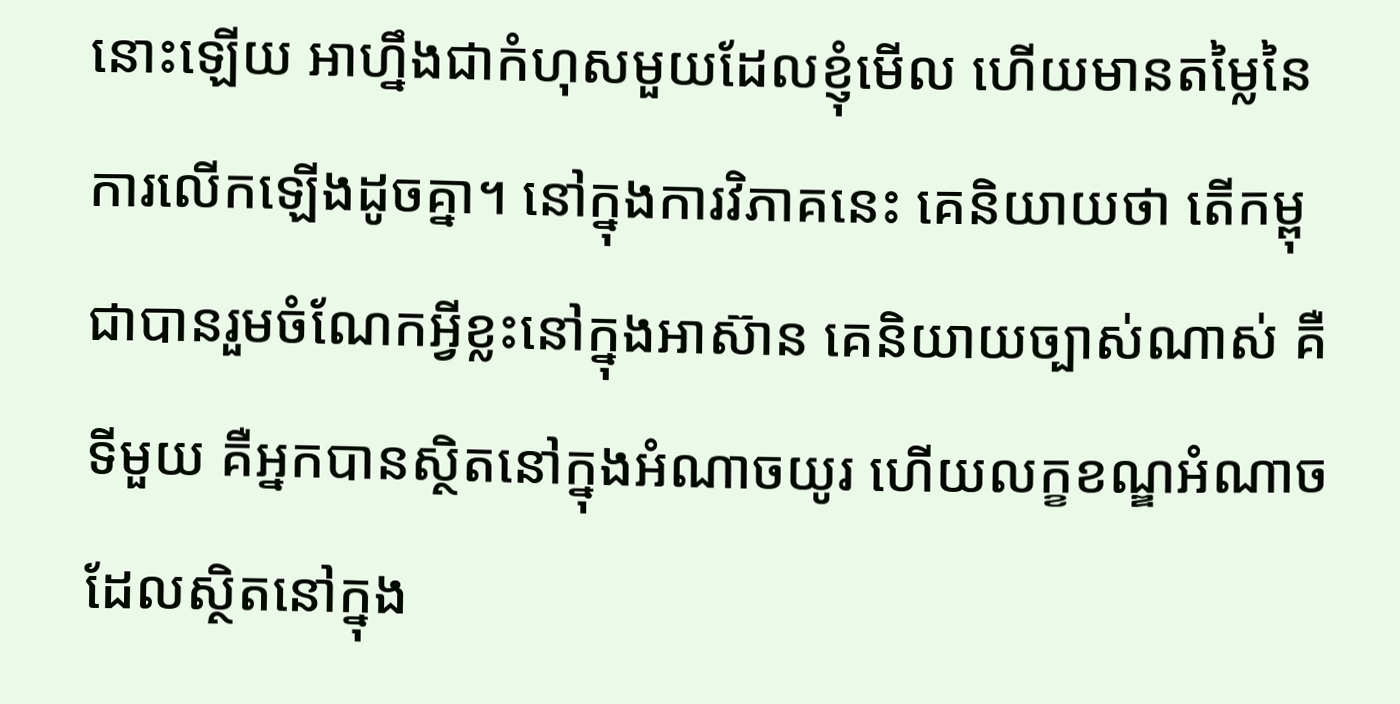នោះឡើយ អាហ្នឹងជាកំហុសមួយដែលខ្ញុំមើល ហើយមានតម្លៃនៃការលើកឡើងដូចគ្នា។ នៅក្នុងការវិភាគនេះ គេនិយាយថា តើកម្ពុជាបានរួមចំណែកអ្វីខ្លះនៅក្នុងអាស៊ាន គេនិយាយច្បាស់ណាស់ គឺទីមួយ គឺអ្នកបានស្ថិតនៅក្នុងអំណាចយូរ ហើយលក្ខខណ្ឌអំណាចដែលស្ថិតនៅក្នុង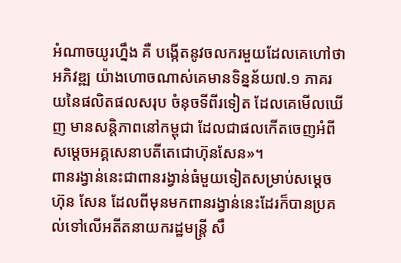អំណាចយូរហ្នឹង គឺ បង្កើតនូវចលករមួយដែលគេហៅថា អភិវឌ្ឍ យ៉ាងហោចណាស់គេមានទិន្នន័យ៧.១ ភាគរយនៃផលិតផលសរុប ចំនុចទីពីរទៀត ដែលគេមើលឃើញ មានសន្តិភាពនៅកម្ពុជា ដែលជាផលកើតចេញអំពីសម្ដេចអគ្គសេនាបតីតេជោហ៊ុនសែន»។
ពានរង្វាន់នេះជាពានរង្វាន់ធំមួយទៀតសម្រាប់សម្ដេច ហ៊ុន សែន ដែលពីមុនមកពានរង្វាន់នេះដែរក៏បានប្រគល់ទៅលើអតីតនាយករដ្ឋមន្ត្រី សឹ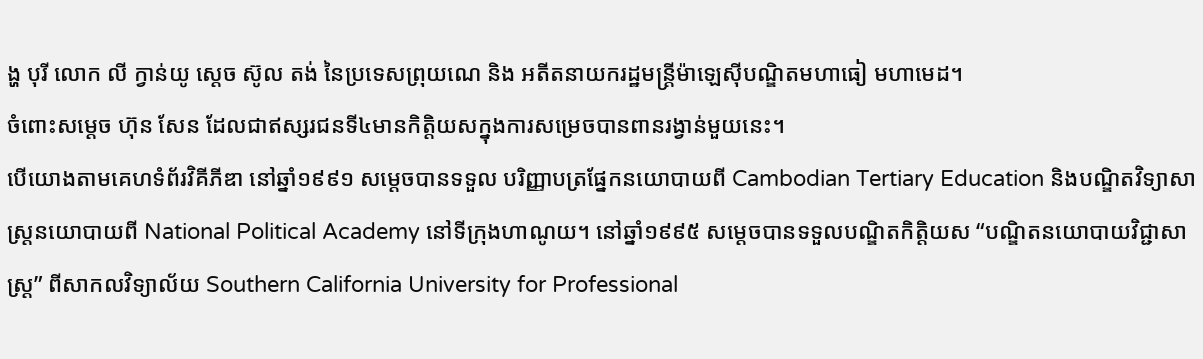ង្ហ បុរី លោក លី ក្វាន់យូ សេ្ដច ស៊ូល តង់ នៃប្រទេសព្រុយណេ និង អតីតនាយករដ្ឋមន្ត្រីម៉ាឡេស៊ីបណ្ឌិតមហាធៀ មហាមេដ។
ចំពោះសម្ដេច ហ៊ុន សែន ដែលជាឥស្សរជនទី៤មានកិត្តិយសក្នុងការសម្រេចបានពានរង្វាន់មួយនេះ។
បើយោងតាមគេហទំព័រវិគីភីឌា នៅឆ្នាំ១៩៩១ សម្តេចបានទទួល បរិញ្ញាបត្រផ្នែកនយោបាយពី Cambodian Tertiary Education និងបណ្ឌិតវិទ្យាសាស្ត្រនយោបាយពី National Political Academy នៅទីក្រុងហាណូយ។ នៅឆ្នាំ១៩៩៥ សម្តេចបានទទួលបណ្ឌិតកិត្តិយស “បណ្ឌិតនយោបាយវិជ្ជាសាស្ត្រ” ពីសាកលវិទ្យាល័យ Southern California University for Professional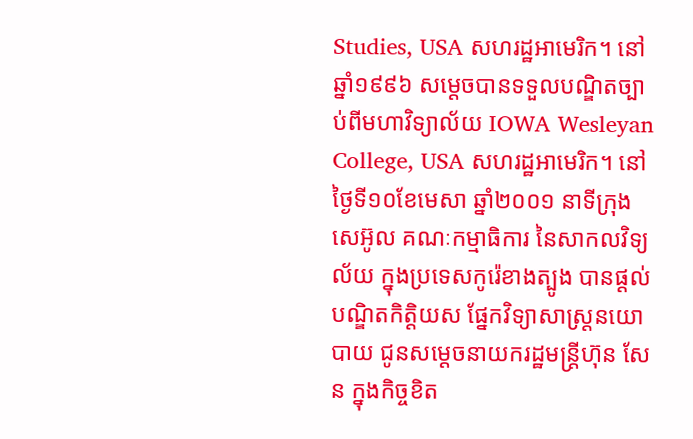Studies, USA សហរដ្ឋអាមេរិក។ នៅឆ្នាំ១៩៩៦ សម្តេចបានទទួលបណ្ឌិតច្បាប់ពីមហាវិទ្យាល័យ IOWA Wesleyan College, USA សហរដ្ឋអាមេរិក។ នៅថ្ងៃទី១០ខែមេសា ឆ្នាំ២០០១ នាទីក្រុងសេអ៊ូល គណៈកម្មាធិការ នៃសាកលវិទ្យល័យ ក្នុងប្រទេសកូរ៉េខាងត្បូង បានផ្តល់បណ្ឌិតកិត្តិយស ផ្នែកវិទ្យាសាស្ត្រនយោបាយ ជូនសម្តេចនាយករដ្ឋមន្ត្រីហ៊ុន សែន ក្នុងកិច្ចខិត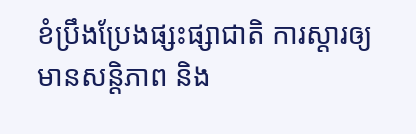ខំប្រឹងប្រែងផ្សះផ្សាជាតិ ការស្តារឲ្យមានសន្តិភាព និង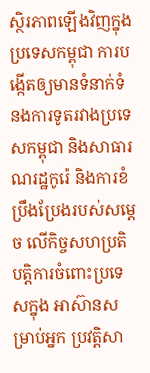ស្ថិរភាពឡើងវិញក្នុងប្រទេសកម្ពុជា ការបង្កើតឲ្យមានទំនាក់ទំនងការទូតរវាងប្រទេសកម្ពុជា និងសាធារណរដ្ឋកូរ៉េ និងការខំប្រឹងប្រែងរបស់សម្តេច លើកិច្ចសហប្រតិបត្តិការចំពោះប្រទេសក្នុង អាស៊ានសម្រាប់អ្នក ប្រវត្តិសា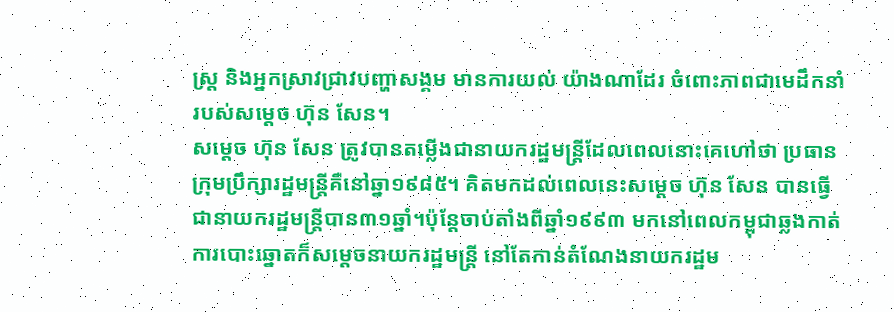ស្ត្រ និងអ្នកស្រាវជ្រាវបញ្ហាសង្គម មានការយល់ យ៉ាងណាដែរ ចំពោះភាពជាមេដឹកនាំ របស់សម្ដេច ហ៊ុន សែន។
សម្ដេច ហ៊ុន សែន ត្រូវបានតម្លើងជានាយករដ្ឋមន្ត្រីដែលពេលនោះគេហៅថា ប្រធានក្រុមប្រឹក្សារដ្ឋមន្ត្រីគឺនៅឆ្នា១៩៨៥។ គិតមកដល់ពេលនេះសម្ដេច ហ៊ុន សែន បានធ្វើជានាយករដ្ឋមន្ត្រីបាន៣១ឆ្នាំ។ប៉ុន្ដែចាប់តាំងពីឆ្នាំ១៩៩៣ មកនៅពេលកម្ពុជាឆ្លងកាត់ការបោះឆ្នោតក៏សម្ដេចនាយករដ្ឋមន្ត្រី នៅតែកាន់តំណែងនាយករដ្ឋម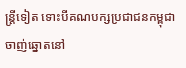ន្ត្រីទៀត ទោះបីគណបក្សប្រជាជនកម្ពុជាចាញ់ឆ្នោតនៅ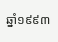ឆ្នាំ១៩៩៣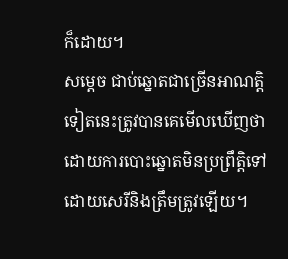ក៏ដោយ។
សម្ដេច ជាប់ឆ្នោតជាច្រើនអាណត្តិទៀតនេះត្រូវបានគេមើលឃើញថា ដោយការបោះឆ្នោតមិនប្រព្រឹត្តិទៅដោយសេរីនិងត្រឹមត្រូវឡើយ។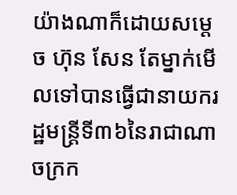យ៉ាងណាក៏ដោយសម្ដេច ហ៊ុន សែន តែម្នាក់មើលទៅបានធ្វើជានាយករដ្ឋមន្ត្រីទី៣៦នៃរាជាណាចក្រក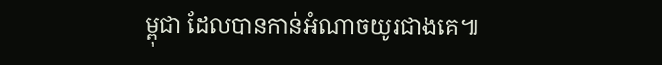ម្ពុជា ដែលបានកាន់អំណាចយូរជាងគេ៕